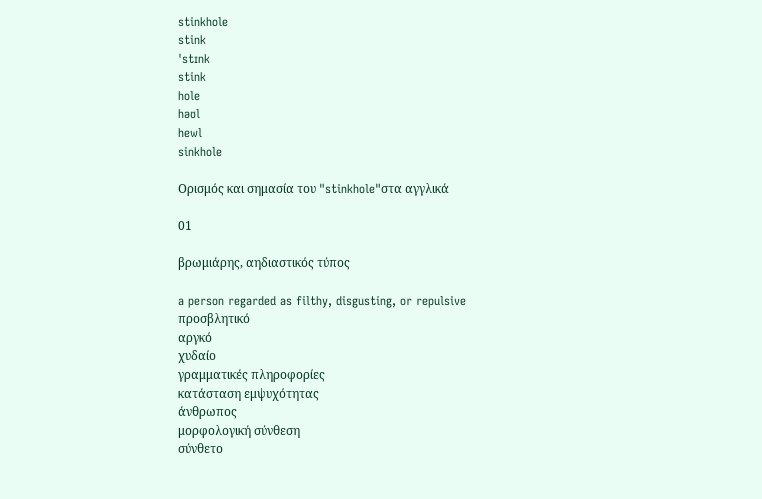stinkhole
stink
ˈstɪnk
stink
hole
həʊl
hewl
sinkhole

Ορισμός και σημασία του "stinkhole"στα αγγλικά

01

βρωμιάρης, αηδιαστικός τύπος

a person regarded as filthy, disgusting, or repulsive
προσβλητικό
αργκό
χυδαίο
γραμματικές πληροφορίες
κατάσταση εμψυχότητας
άνθρωπος
μορφολογική σύνθεση
σύνθετο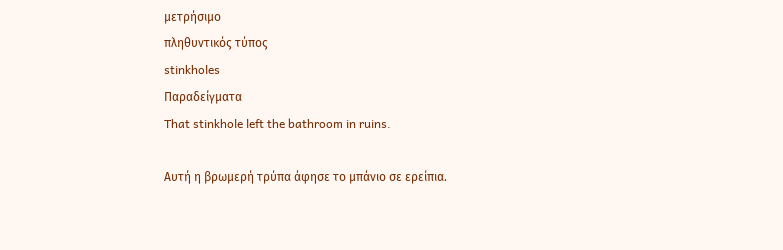μετρήσιμο
πληθυντικός τύπος
stinkholes
Παραδείγματα
That stinkhole left the bathroom in ruins.

Αυτή η βρωμερή τρύπα άφησε το μπάνιο σε ερείπια.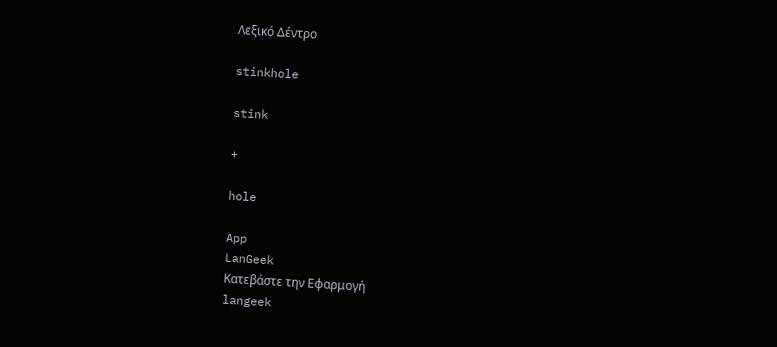Λεξικό Δέντρο

stinkhole

stink

+

hole

App
LanGeek
Κατεβάστε την Εφαρμογή
langeek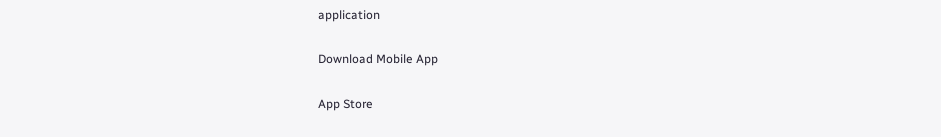application

Download Mobile App

App Store